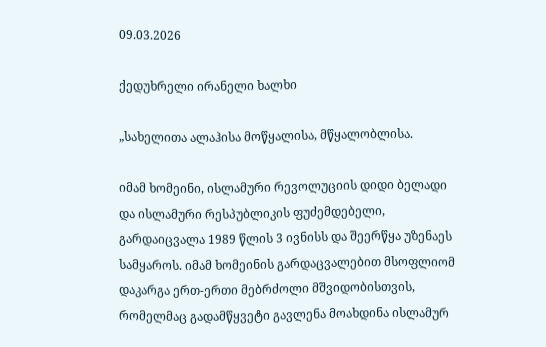09.03.2026

ქედუხრელი ირანელი ხალხი

„სახელითა ალაჰისა მოწყალისა, მწყალობლისა.

იმამ ხომეინი, ისლამური რევოლუციის დიდი ბელადი და ისლამური რესპუბლიკის ფუძემდებელი, გარდაიცვალა 1989 წლის 3 ივნისს და შეერწყა უზენაეს სამყაროს. იმამ ხომეინის გარდაცვალებით მსოფლიომ დაკარგა ერთ-ერთი მებრძოლი მშვიდობისთვის, რომელმაც გადამწყვეტი გავლენა მოახდინა ისლამურ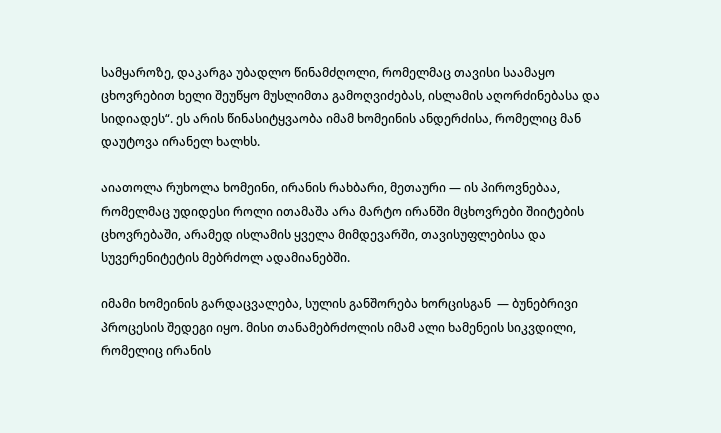სამყაროზე, დაკარგა უბადლო წინამძღოლი, რომელმაც თავისი საამაყო ცხოვრებით ხელი შეუწყო მუსლიმთა გამოღვიძებას, ისლამის აღორძინებასა და სიდიადეს“. ეს არის წინასიტყვაობა იმამ ხომეინის ანდერძისა, რომელიც მან დაუტოვა ირანელ ხალხს.

აიათოლა რუხოლა ხომეინი, ირანის რახბარი, მეთაური — ის პიროვნებაა, რომელმაც უდიდესი როლი ითამაშა არა მარტო ირანში მცხოვრები შიიტების ცხოვრებაში, არამედ ისლამის ყველა მიმდევარში, თავისუფლებისა და სუვერენიტეტის მებრძოლ ადამიანებში.

იმამი ხომეინის გარდაცვალება, სულის განშორება ხორცისგან  — ბუნებრივი პროცესის შედეგი იყო. მისი თანამებრძოლის იმამ ალი ხამენეის სიკვდილი, რომელიც ირანის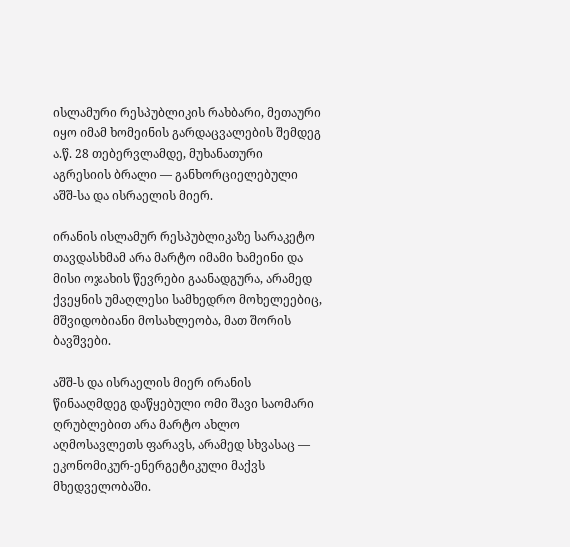ისლამური რესპუბლიკის რახბარი, მეთაური იყო იმამ ხომეინის გარდაცვალების შემდეგ ა.წ. 28 თებერვლამდე, მუხანათური აგრესიის ბრალი — განხორციელებული აშშ-სა და ისრაელის მიერ.

ირანის ისლამურ რესპუბლიკაზე სარაკეტო თავდასხმამ არა მარტო იმამი ხამეინი და მისი ოჯახის წევრები გაანადგურა, არამედ ქვეყნის უმაღლესი სამხედრო მოხელეებიც, მშვიდობიანი მოსახლეობა, მათ შორის ბავშვები.

აშშ-ს და ისრაელის მიერ ირანის წინააღმდეგ დაწყებული ომი შავი საომარი ღრუბლებით არა მარტო ახლო აღმოსავლეთს ფარავს, არამედ სხვასაც — ეკონომიკურ-ენერგეტიკული მაქვს მხედველობაში.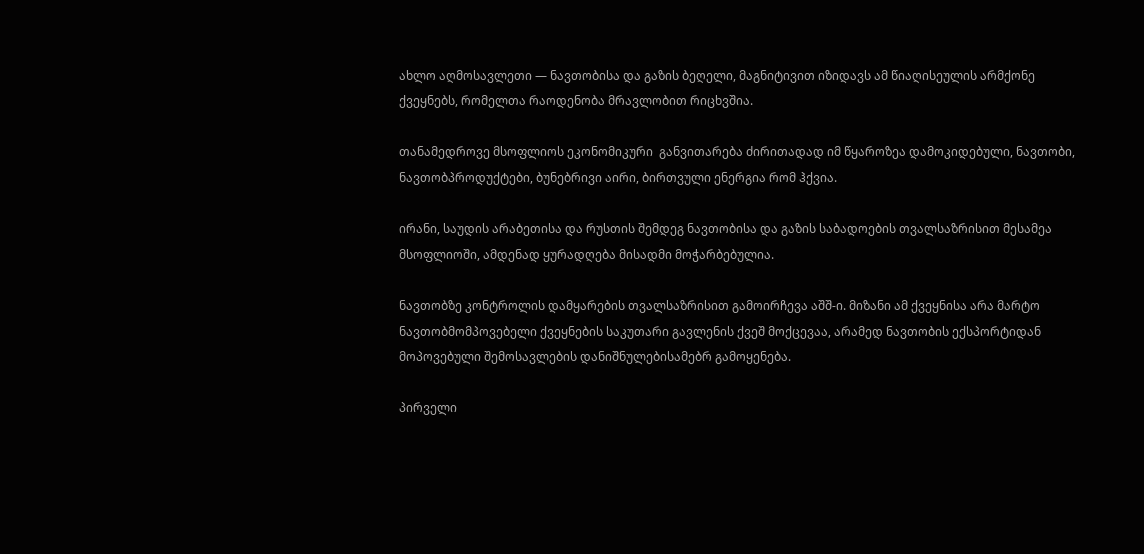ახლო აღმოსავლეთი — ნავთობისა და გაზის ბეღელი, მაგნიტივით იზიდავს ამ წიაღისეულის არმქონე ქვეყნებს, რომელთა რაოდენობა მრავლობით რიცხვშია.

თანამედროვე მსოფლიოს ეკონომიკური  განვითარება ძირითადად იმ წყაროზეა დამოკიდებული, ნავთობი, ნავთობპროდუქტები, ბუნებრივი აირი, ბირთვული ენერგია რომ ჰქვია.

ირანი, საუდის არაბეთისა და რუსთის შემდეგ ნავთობისა და გაზის საბადოების თვალსაზრისით მესამეა მსოფლიოში, ამდენად ყურადღება მისადმი მოჭარბებულია.

ნავთობზე კონტროლის დამყარების თვალსაზრისით გამოირჩევა აშშ-ი. მიზანი ამ ქვეყნისა არა მარტო ნავთობმომპოვებელი ქვეყნების საკუთარი გავლენის ქვეშ მოქცევაა, არამედ ნავთობის ექსპორტიდან მოპოვებული შემოსავლების დანიშნულებისამებრ გამოყენება.

პირველი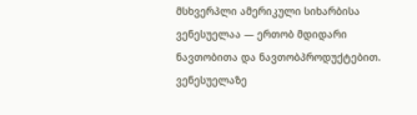მსხვერპლი ამერიკული სიხარბისა ვენესუელაა — ერთობ მდიდარი ნავთობითა და ნავთობპროდუქტებით. ვენესუელაზე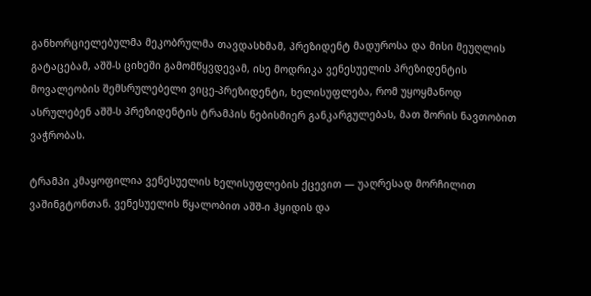განხორციელებულმა მეკობრულმა თავდასხმამ, პრეზიდენტ მადუროსა და მისი მეუღლის გატაცებამ, აშშ-ს ციხეში გამომწყვდევამ, ისე მოდრიკა ვენესუელის პრეზიდენტის მოვალეობის შემსრულებელი ვიცე-პრეზიდენტი, ხელისუფლება, რომ უყოყმანოდ ასრულებენ აშშ-ს პრეზიდენტის ტრამპის ნებისმიერ განკარგულებას, მათ შორის ნავთობით ვაჭრობას.

ტრამპი კმაყოფილია ვენესუელის ხელისუფლების ქცევით — უაღრესად მორჩილით ვაშინგტონთან. ვენესუელის წყალობით აშშ-ი ჰყიდის და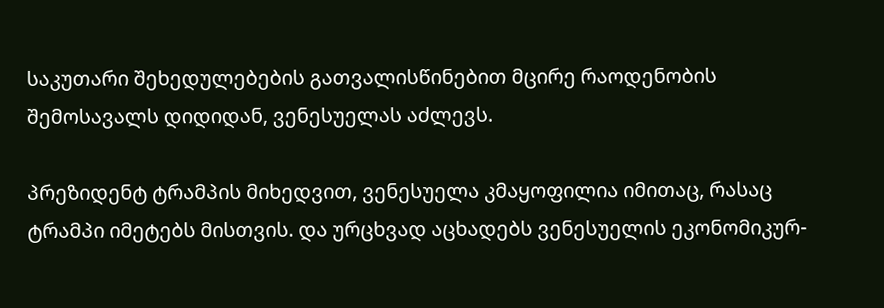საკუთარი შეხედულებების გათვალისწინებით მცირე რაოდენობის შემოსავალს დიდიდან, ვენესუელას აძლევს.

პრეზიდენტ ტრამპის მიხედვით, ვენესუელა კმაყოფილია იმითაც, რასაც ტრამპი იმეტებს მისთვის. და ურცხვად აცხადებს ვენესუელის ეკონომიკურ-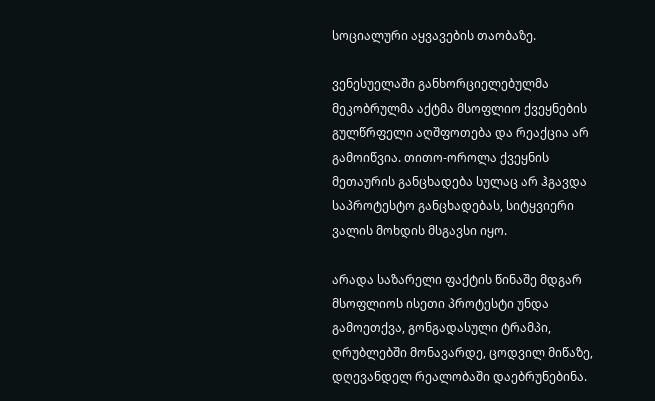სოციალური აყვავების თაობაზე.

ვენესუელაში განხორციელებულმა მეკობრულმა აქტმა მსოფლიო ქვეყნების გულწრფელი აღშფოთება და რეაქცია არ გამოიწვია. თითო-ოროლა ქვეყნის მეთაურის განცხადება სულაც არ ჰგავდა საპროტესტო განცხადებას, სიტყვიერი ვალის მოხდის მსგავსი იყო.

არადა საზარელი ფაქტის წინაშე მდგარ მსოფლიოს ისეთი პროტესტი უნდა გამოეთქვა, გონგადასული ტრამპი, ღრუბლებში მონავარდე, ცოდვილ მიწაზე, დღევანდელ რეალობაში დაებრუნებინა.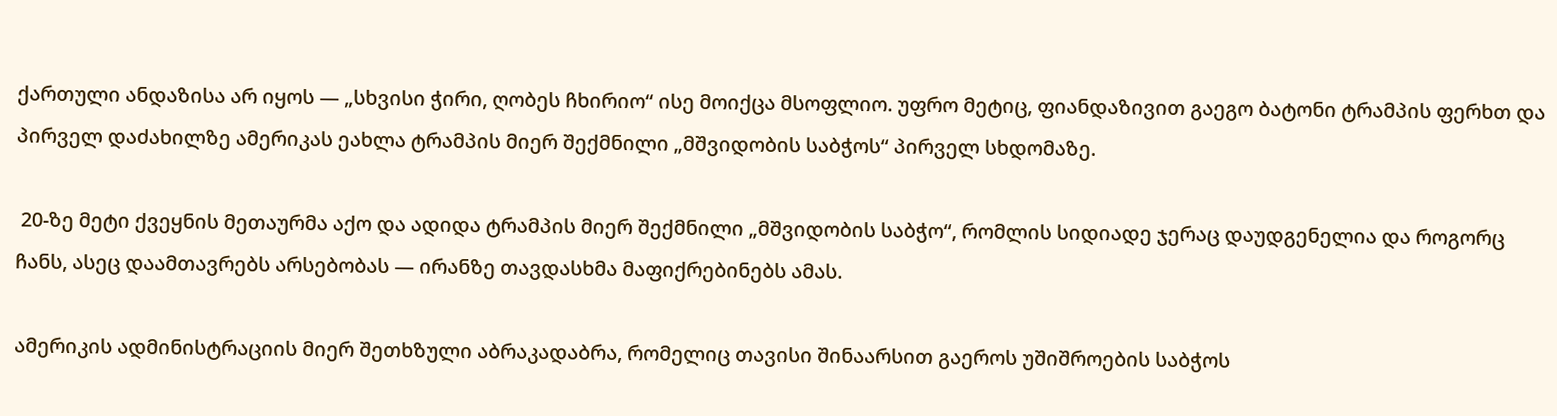ქართული ანდაზისა არ იყოს — „სხვისი ჭირი, ღობეს ჩხირიო“ ისე მოიქცა მსოფლიო. უფრო მეტიც, ფიანდაზივით გაეგო ბატონი ტრამპის ფერხთ და პირველ დაძახილზე ამერიკას ეახლა ტრამპის მიერ შექმნილი „მშვიდობის საბჭოს“ პირველ სხდომაზე.

 20-ზე მეტი ქვეყნის მეთაურმა აქო და ადიდა ტრამპის მიერ შექმნილი „მშვიდობის საბჭო“, რომლის სიდიადე ჯერაც დაუდგენელია და როგორც ჩანს, ასეც დაამთავრებს არსებობას — ირანზე თავდასხმა მაფიქრებინებს ამას.

ამერიკის ადმინისტრაციის მიერ შეთხზული აბრაკადაბრა, რომელიც თავისი შინაარსით გაეროს უშიშროების საბჭოს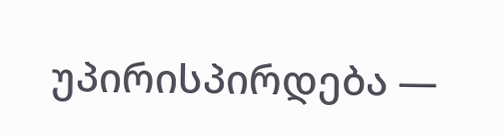უპირისპირდება —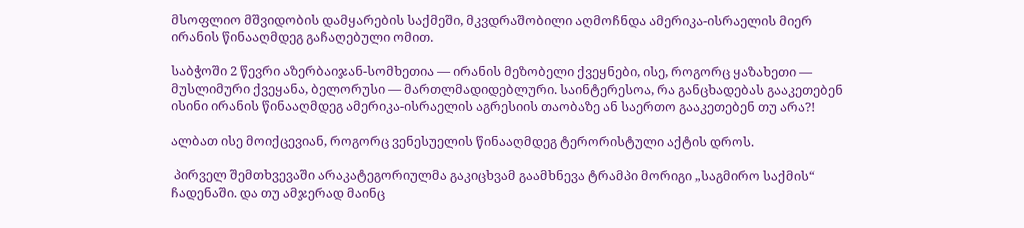მსოფლიო მშვიდობის დამყარების საქმეში, მკვდრაშობილი აღმოჩნდა ამერიკა-ისრაელის მიერ ირანის წინააღმდეგ გაჩაღებული ომით.

საბჭოში 2 წევრი აზერბაიჯან-სომხეთია — ირანის მეზობელი ქვეყნები, ისე, როგორც ყაზახეთი — მუსლიმური ქვეყანა, ბელორუსი — მართლმადიდებლური. საინტერესოა, რა განცხადებას გააკეთებენ ისინი ირანის წინააღმდეგ ამერიკა-ისრაელის აგრესიის თაობაზე ან საერთო გააკეთებენ თუ არა?!

ალბათ ისე მოიქცევიან, როგორც ვენესუელის წინააღმდეგ ტერორისტული აქტის დროს.

 პირველ შემთხვევაში არაკატეგორიულმა გაკიცხვამ გაამხნევა ტრამპი მორიგი „საგმირო საქმის“ ჩადენაში. და თუ ამჯერად მაინც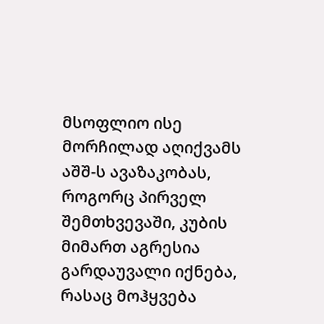მსოფლიო ისე მორჩილად აღიქვამს აშშ-ს ავაზაკობას, როგორც პირველ შემთხვევაში, კუბის მიმართ აგრესია გარდაუვალი იქნება, რასაც მოჰყვება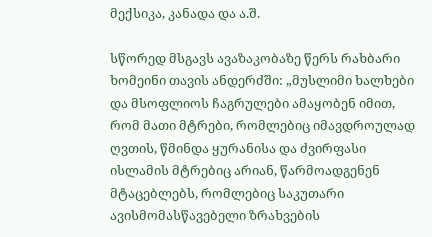მექსიკა, კანადა და ა.შ.

სწორედ მსგავს ავაზაკობაზე წერს რახბარი ხომეინი თავის ანდერძში: „მუსლიმი ხალხები და მსოფლიოს ჩაგრულები ამაყობენ იმით, რომ მათი მტრები, რომლებიც იმავდროულად ღვთის, წმინდა ყურანისა და ძვირფასი ისლამის მტრებიც არიან, წარმოადგენენ მტაცებლებს, რომლებიც საკუთარი ავისმომასწავებელი ზრახვების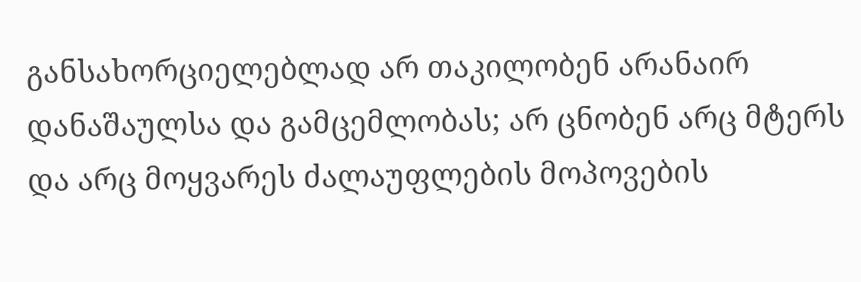განსახორციელებლად არ თაკილობენ არანაირ დანაშაულსა და გამცემლობას; არ ცნობენ არც მტერს და არც მოყვარეს ძალაუფლების მოპოვების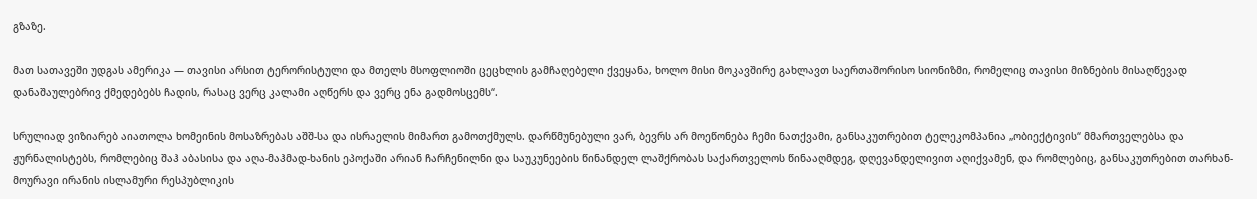გზაზე.

მათ სათავეში უდგას ამერიკა — თავისი არსით ტერორისტული და მთელს მსოფლიოში ცეცხლის გამჩაღებელი ქვეყანა, ხოლო მისი მოკავშირე გახლავთ საერთაშორისო სიონიზმი, რომელიც თავისი მიზნების მისაღწევად დანაშაულებრივ ქმედებებს ჩადის, რასაც ვერც კალამი აღწერს და ვერც ენა გადმოსცემს“.

სრულიად ვიზიარებ აიათოლა ხომეინის მოსაზრებას აშშ-სა და ისრაელის მიმართ გამოთქმულს. დარწმუნებული ვარ, ბევრს არ მოეწონება ჩემი ნათქვამი, განსაკუთრებით ტელეკომპანია „ობიექტივის“ მმართველებსა და ჟურნალისტებს, რომლებიც შაჰ აბასისა და აღა-მაჰმად-ხანის ეპოქაში არიან ჩარჩენილნი და საუკუნეების წინანდელ ლაშქრობას საქართველოს წინააღმდეგ, დღევანდელივით აღიქვამენ, და რომლებიც, განსაკუთრებით თარხან-მოურავი ირანის ისლამური რესპუბლიკის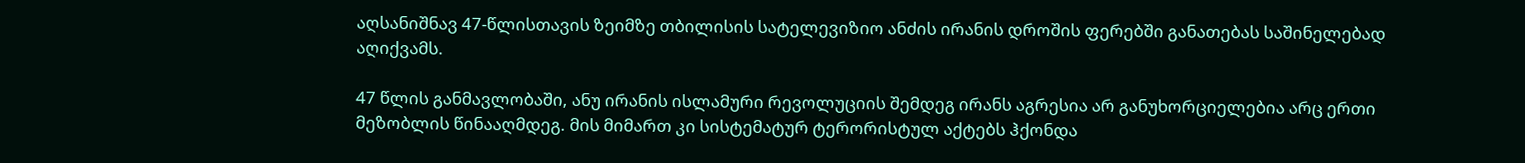აღსანიშნავ 47-წლისთავის ზეიმზე თბილისის სატელევიზიო ანძის ირანის დროშის ფერებში განათებას საშინელებად აღიქვამს.

47 წლის განმავლობაში, ანუ ირანის ისლამური რევოლუციის შემდეგ ირანს აგრესია არ განუხორციელებია არც ერთი მეზობლის წინააღმდეგ. მის მიმართ კი სისტემატურ ტერორისტულ აქტებს ჰქონდა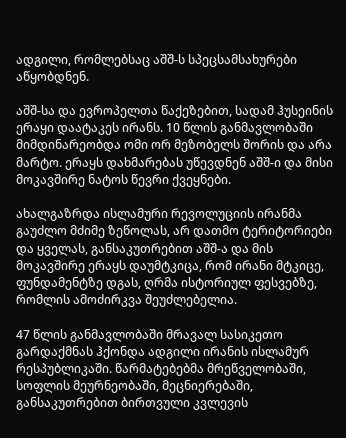ადგილი, რომლებსაც აშშ-ს სპეცსამსახურები აწყობდნენ.

აშშ-სა და ევროპელთა წაქეზებით, სადამ ჰუსეინის ერაყი დაატაკეს ირანს. 10 წლის განმავლობაში მიმდინარეობდა ომი ორ მეზობელს შორის და არა მარტო. ერაყს დახმარებას უწევდნენ აშშ-ი და მისი მოკავშირე ნატოს წევრი ქვეყნები.

ახალგაზრდა ისლამური რევოლუციის ირანმა გაუძლო მძიმე ზეწოლას, არ დათმო ტერიტორიები და ყველას, განსაკუთრებით აშშ-ა და მის მოკავშირე ერაყს დაუმტკიცა, რომ ირანი მტკიცე, ფუნდამენტზე დგას, ღრმა ისტორიულ ფესვებზე, რომლის ამოძირკვა შეუძლებელია.

47 წლის განმავლობაში მრავალ სასიკეთო გარდაქმნას ჰქონდა ადგილი ირანის ისლამურ რესპუბლიკაში. წარმატებებმა მრეწველობაში, სოფლის მეურნეობაში, მეცნიერებაში, განსაკუთრებით ბირთვული კვლევის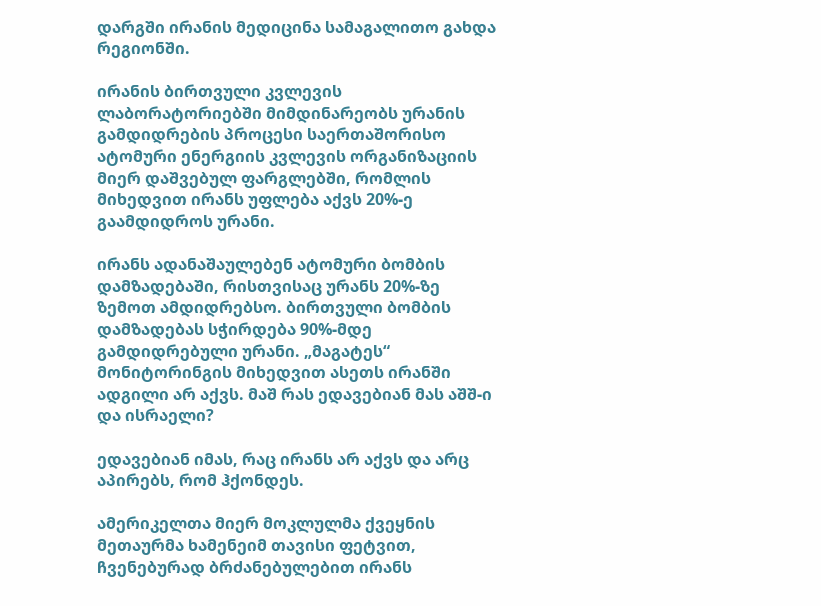დარგში ირანის მედიცინა სამაგალითო გახდა რეგიონში.

ირანის ბირთვული კვლევის ლაბორატორიებში მიმდინარეობს ურანის გამდიდრების პროცესი საერთაშორისო ატომური ენერგიის კვლევის ორგანიზაციის მიერ დაშვებულ ფარგლებში, რომლის მიხედვით ირანს უფლება აქვს 20%-ე გაამდიდროს ურანი.

ირანს ადანაშაულებენ ატომური ბომბის დამზადებაში, რისთვისაც ურანს 20%-ზე ზემოთ ამდიდრებსო. ბირთვული ბომბის დამზადებას სჭირდება 90%-მდე გამდიდრებული ურანი. „მაგატეს“ მონიტორინგის მიხედვით ასეთს ირანში ადგილი არ აქვს. მაშ რას ედავებიან მას აშშ-ი და ისრაელი?

ედავებიან იმას, რაც ირანს არ აქვს და არც აპირებს, რომ ჰქონდეს.

ამერიკელთა მიერ მოკლულმა ქვეყნის მეთაურმა ხამენეიმ თავისი ფეტვით, ჩვენებურად ბრძანებულებით ირანს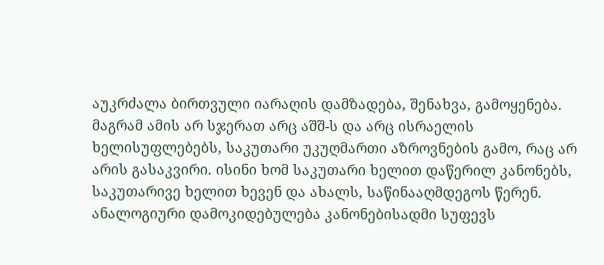აუკრძალა ბირთვული იარაღის დამზადება, შენახვა, გამოყენება. მაგრამ ამის არ სჯერათ არც აშშ-ს და არც ისრაელის ხელისუფლებებს, საკუთარი უკუღმართი აზროვნების გამო, რაც არ არის გასაკვირი. ისინი ხომ საკუთარი ხელით დაწერილ კანონებს, საკუთარივე ხელით ხევენ და ახალს, საწინააღმდეგოს წერენ. ანალოგიური დამოკიდებულება კანონებისადმი სუფევს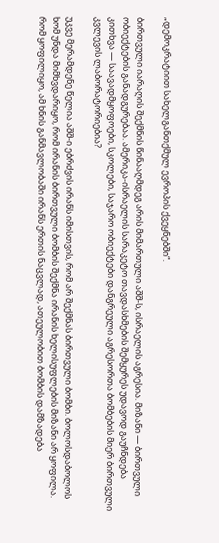„დემოკრატიით სახელგანთქმულ ევროპის ქვეყნებში“.

ბირთვული იარაღის შექმნის წინააღმდეგ არის მიმართული აშშ-ს, ისრაელის აგრესია. მიზანი — ბირთვული ობიექტების განადგურებაა. ამერიკა-ისრაელის სარაკეტო თავდასხმების შემყურეს უდავოდ გაუჩნდება კითხვა — საავადმყოფოები, სკოლები, საჯარო ობიექტები დანგრეული აგრესორთა ბომბების მიერ ბირთვული კვლევის ლაბორატორიებია?

უკვე მერამდენე წელია აშშ-ი ებრძვის ირანს იმისთვის, რომ არ შექმნას ბირთვული ბომბი. ბოლოსდაბოლოს ხომ უნდა მიმხვდარიყო, რომ ირანის ბირთვული ბომბის შექმნა ირანის ხელისუფლების მიზანი არ ყოფილა. რომ ყოფილიყო, ამ ხნის განმავლობაში ირანს ერთის ნაცვლად, ათეულობით ბომბის დამზადება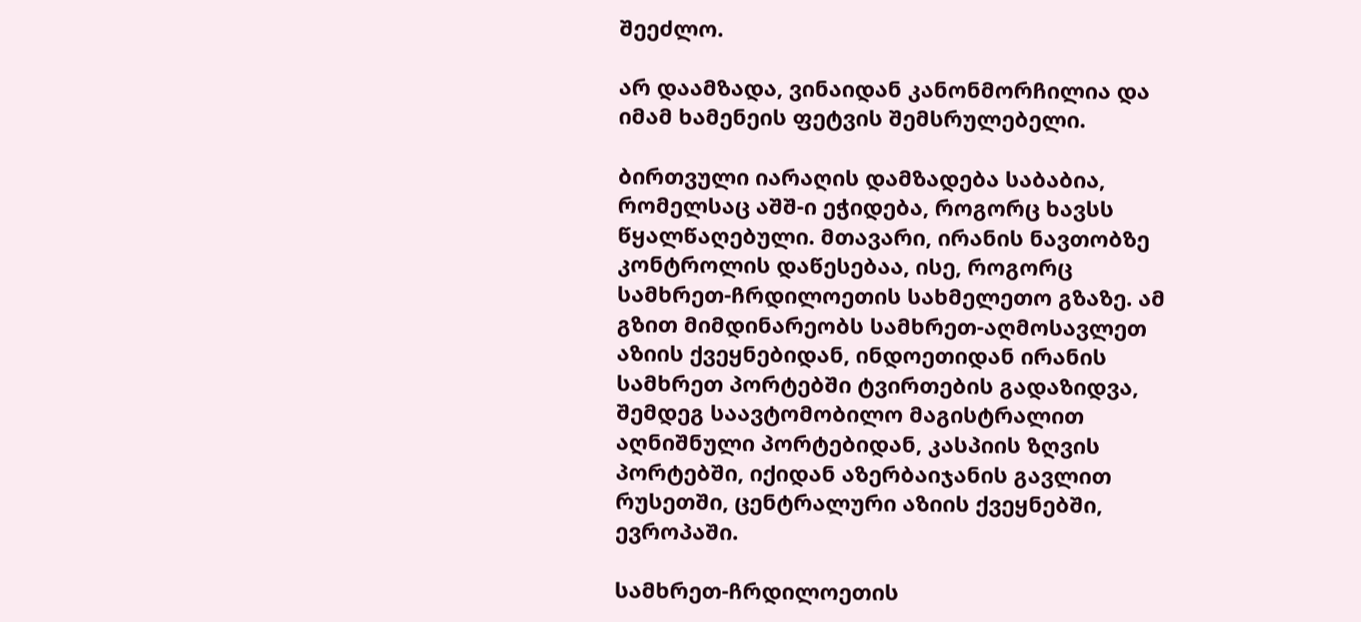შეეძლო.

არ დაამზადა, ვინაიდან კანონმორჩილია და იმამ ხამენეის ფეტვის შემსრულებელი.

ბირთვული იარაღის დამზადება საბაბია, რომელსაც აშშ-ი ეჭიდება, როგორც ხავსს წყალწაღებული. მთავარი, ირანის ნავთობზე კონტროლის დაწესებაა, ისე, როგორც სამხრეთ-ჩრდილოეთის სახმელეთო გზაზე. ამ გზით მიმდინარეობს სამხრეთ-აღმოსავლეთ აზიის ქვეყნებიდან, ინდოეთიდან ირანის სამხრეთ პორტებში ტვირთების გადაზიდვა, შემდეგ საავტომობილო მაგისტრალით აღნიშნული პორტებიდან, კასპიის ზღვის პორტებში, იქიდან აზერბაიჯანის გავლით რუსეთში, ცენტრალური აზიის ქვეყნებში, ევროპაში.

სამხრეთ-ჩრდილოეთის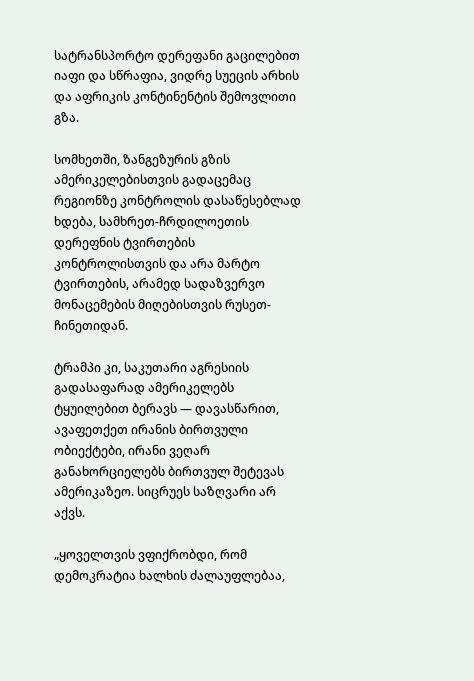სატრანსპორტო დერეფანი გაცილებით იაფი და სწრაფია, ვიდრე სუეცის არხის და აფრიკის კონტინენტის შემოვლითი გზა.

სომხეთში, ზანგეზურის გზის ამერიკელებისთვის გადაცემაც რეგიონზე კონტროლის დასაწესებლად ხდება, სამხრეთ-ჩრდილოეთის დერეფნის ტვირთების კონტროლისთვის და არა მარტო ტვირთების, არამედ სადაზვერვო მონაცემების მიღებისთვის რუსეთ-ჩინეთიდან.

ტრამპი კი, საკუთარი აგრესიის გადასაფარად ამერიკელებს ტყუილებით ბერავს — დავასწარით, ავაფეთქეთ ირანის ბირთვული ობიექტები, ირანი ვეღარ განახორციელებს ბირთვულ შეტევას ამერიკაზეო. სიცრუეს საზღვარი არ აქვს.

„ყოველთვის ვფიქრობდი, რომ დემოკრატია ხალხის ძალაუფლებაა,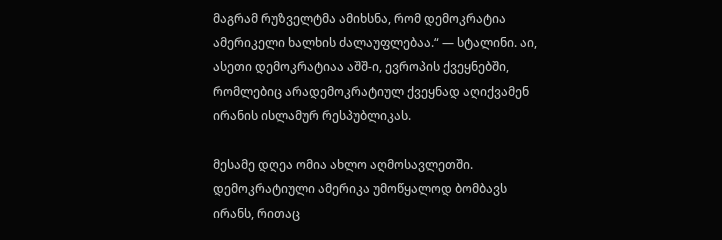მაგრამ რუზველტმა ამიხსნა, რომ დემოკრატია ამერიკელი ხალხის ძალაუფლებაა.“ — სტალინი. აი, ასეთი დემოკრატიაა აშშ-ი, ევროპის ქვეყნებში, რომლებიც არადემოკრატიულ ქვეყნად აღიქვამენ ირანის ისლამურ რესპუბლიკას.

მესამე დღეა ომია ახლო აღმოსავლეთში. დემოკრატიული ამერიკა უმოწყალოდ ბომბავს ირანს, რითაც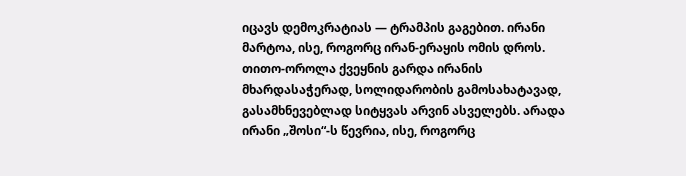იცავს დემოკრატიას — ტრამპის გაგებით. ირანი მარტოა, ისე, როგორც ირან-ერაყის ომის დროს. თითო-ოროლა ქვეყნის გარდა ირანის მხარდასაჭერად, სოლიდარობის გამოსახატავად, გასამხნევებლად სიტყვას არვინ ასველებს. არადა ირანი „შოსი“-ს წევრია, ისე, როგორც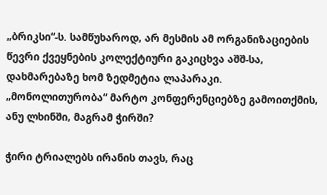„ბრიკსი“-ს. სამწუხაროდ, არ მესმის ამ ორგანიზაციების წევრი ქვეყნების კოლექტიური გაკიცხვა აშშ-სა, დახმარებაზე ხომ ზედმეტია ლაპარაკი. „მონოლითურობა“ მარტო კონფერენციებზე გამოითქმის, ანუ ლხინში, მაგრამ ჭირში?

ჭირი ტრიალებს ირანის თავს, რაც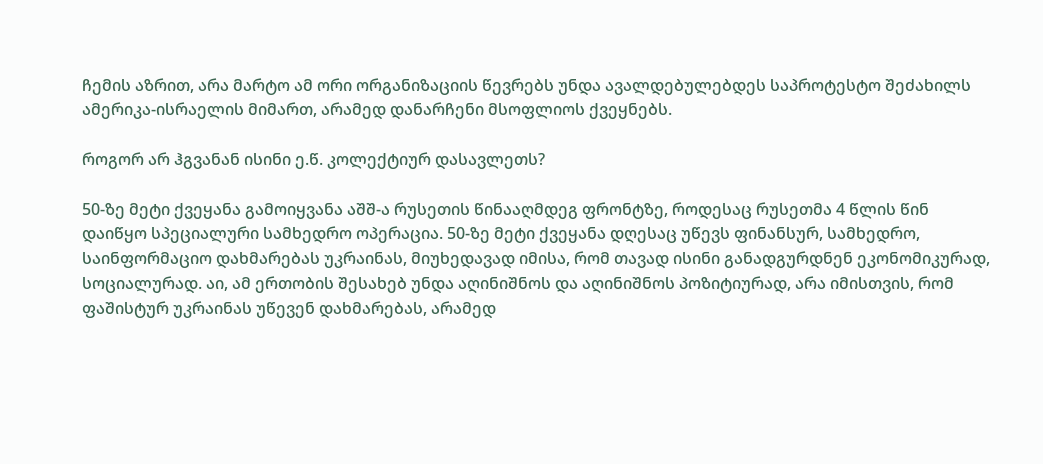ჩემის აზრით, არა მარტო ამ ორი ორგანიზაციის წევრებს უნდა ავალდებულებდეს საპროტესტო შეძახილს ამერიკა-ისრაელის მიმართ, არამედ დანარჩენი მსოფლიოს ქვეყნებს.

როგორ არ ჰგვანან ისინი ე.წ. კოლექტიურ დასავლეთს?

50-ზე მეტი ქვეყანა გამოიყვანა აშშ-ა რუსეთის წინააღმდეგ ფრონტზე, როდესაც რუსეთმა 4 წლის წინ დაიწყო სპეციალური სამხედრო ოპერაცია. 50-ზე მეტი ქვეყანა დღესაც უწევს ფინანსურ, სამხედრო, საინფორმაციო დახმარებას უკრაინას, მიუხედავად იმისა, რომ თავად ისინი განადგურდნენ ეკონომიკურად, სოციალურად. აი, ამ ერთობის შესახებ უნდა აღინიშნოს და აღინიშნოს პოზიტიურად, არა იმისთვის, რომ ფაშისტურ უკრაინას უწევენ დახმარებას, არამედ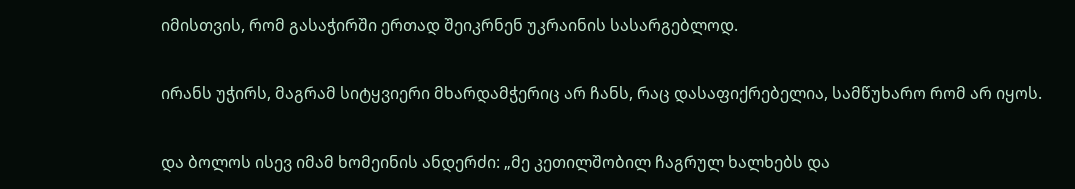იმისთვის, რომ გასაჭირში ერთად შეიკრნენ უკრაინის სასარგებლოდ.

ირანს უჭირს, მაგრამ სიტყვიერი მხარდამჭერიც არ ჩანს, რაც დასაფიქრებელია, სამწუხარო რომ არ იყოს.

და ბოლოს ისევ იმამ ხომეინის ანდერძი: „მე კეთილშობილ ჩაგრულ ხალხებს და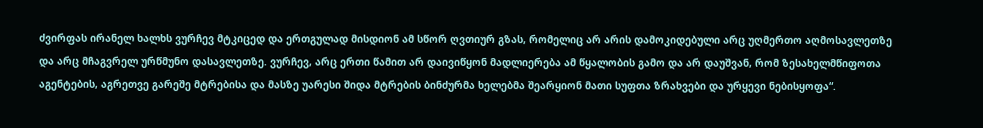ძვირფას ირანელ ხალხს ვურჩევ მტკიცედ და ერთგულად მისდიონ ამ სწორ ღვთიურ გზას, რომელიც არ არის დამოკიდებული არც უღმერთო აღმოსავლეთზე და არც მჩაგვრელ ურწმუნო დასავლეთზე. ვურჩევ, არც ერთი წამით არ დაივიწყონ მადლიერება ამ წყალობის გამო და არ დაუშვან, რომ ზესახელმწიფოთა აგენტების, აგრეთვე გარეშე მტრებისა და მასზე უარესი შიდა მტრების ბინძურმა ხელებმა შეარყიონ მათი სუფთა ზრახვები და ურყევი ნებისყოფა“.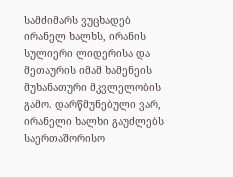სამძიმარს ვუცხადებ ირანელ ხალხს, ირანის სულიერი ლიდერისა და მეთაურის იმამ ხამენეის მუხანათური მკვლელობის გამო. დარწმუნებული ვარ, ირანელი ხალხი გაუძლებს საერთაშორისო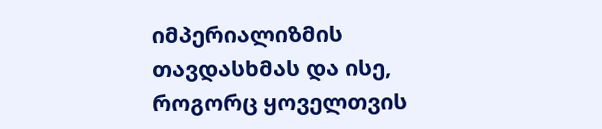იმპერიალიზმის თავდასხმას და ისე, როგორც ყოველთვის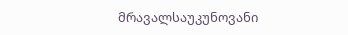მრავალსაუკუნოვანი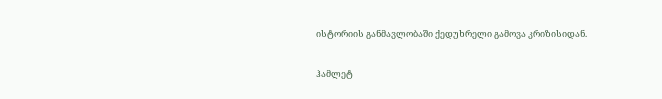ისტორიის განმავლობაში ქედუხრელი გამოვა კრიზისიდან.

ჰამლეტ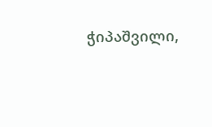ჭიპაშვილი,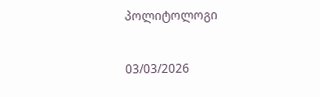პოლიტოლოგი

03/03/2026